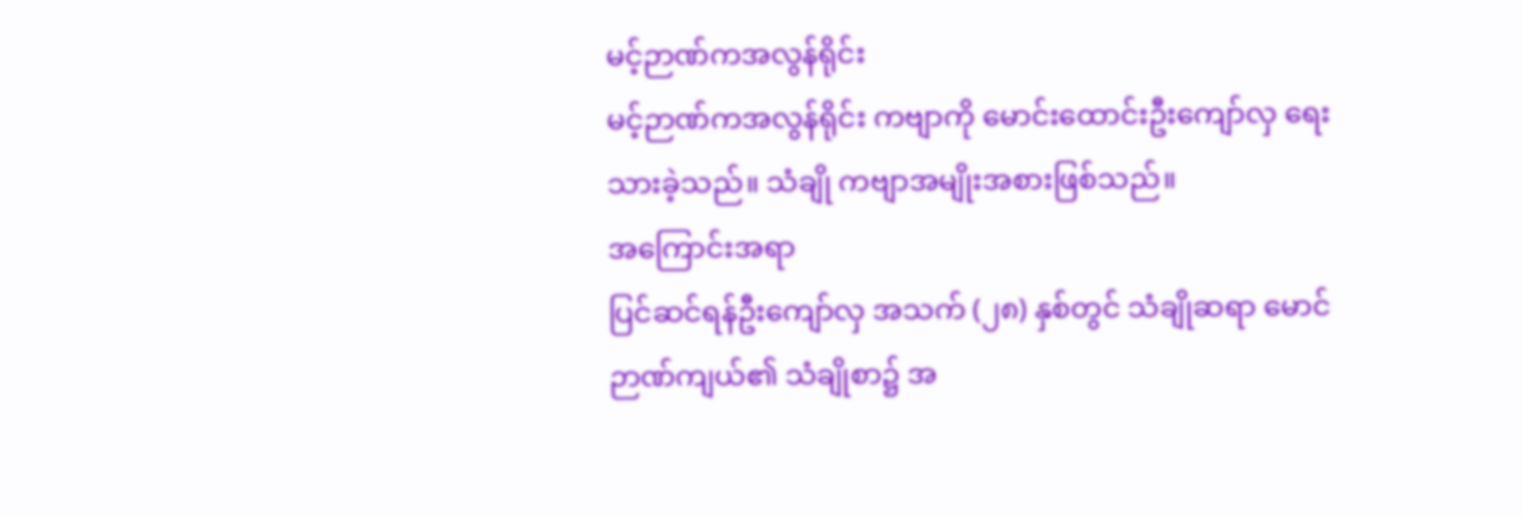မင့်ဉာဏ်ကအလွန်ရိုင်း
မင့်ဉာဏ်ကအလွန်ရိုင်း ကဗျာကို မောင်းထောင်းဦးကျော်လှ ရေးသားခဲ့သည်။ သံချို ကဗျာအမျိုးအစားဖြစ်သည်။
အကြောင်းအရာ
ပြင်ဆင်ရန်ဦးကျော်လှ အသက် (၂၈) နှစ်တွင် သံချိုဆရာ မောင်ဉာဏ်ကျယ်၏ သံချိုစာ၌ အ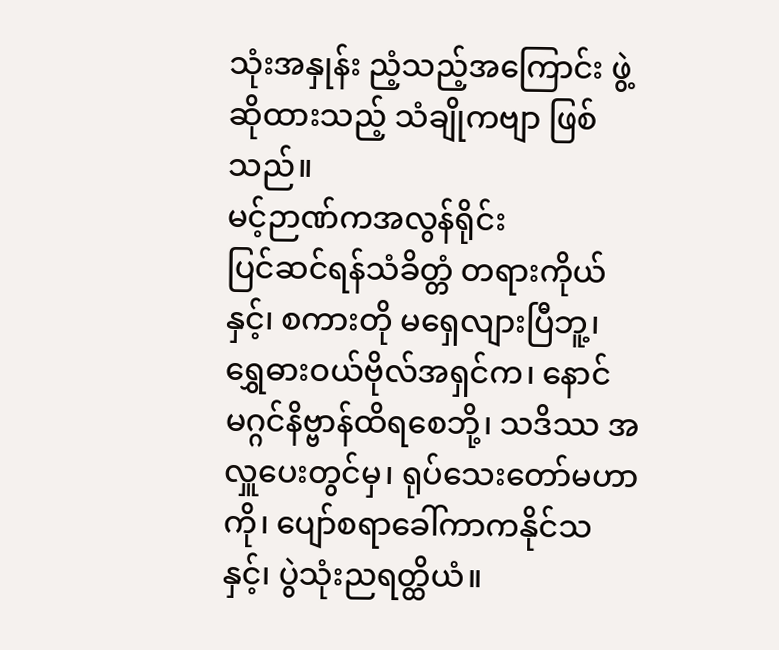သုံးအနှုန်း ညံ့သည့်အကြောင်း ဖွဲ့ဆိုထားသည့် သံချိုကဗျာ ဖြစ်သည်။
မင့်ဉာဏ်ကအလွန်ရိုင်း
ပြင်ဆင်ရန်သံခိတ္တံ တရားကိုယ်နှင့်၊ စကားတို မရှေလျားပြီဘူ့၊ ရွှေဓားဝယ်ဗိုလ်အရှင်က၊ နောင်မဂ္ဂင်နိဗ္ဗာန်ထိရစေဘို့၊ သဒိဿ အလှူပေးတွင်မှ၊ ရုပ်သေးတော်မဟာကို၊ ပျော်စရာခေါ်ကာကနိုင်သနှင့်၊ ပွဲသုံးညရတ္ထိယံ။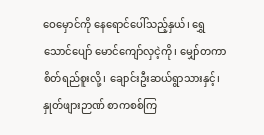ဝေမှောင်ကို နေရောင်ပေါ်သည့်နှယ်၊ ရွှေသောင်ပျော် မောင်ကျော်လှငဲ့ကို၊ မျှော်တကာ စိတ်ရည်စူးလို့၊ ချောင်းဦးဆယ်ရွာသားနှင့်၊ နှုတ်ဖျားဉာဏ် စာကစစ်ကြ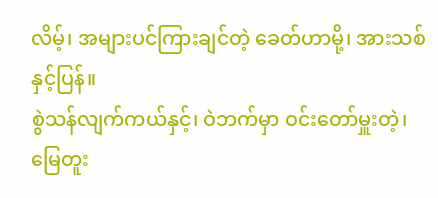လိမ့်၊ အများပင်ကြားချင်တဲ့ ခေတ်ဟာမို့၊ အားသစ်နှင့်ပြန်။
စွဲသန်လျက်ကယ်နှင့်၊ ဝဲဘက်မှာ ဝင်းတော်မှူးတဲ့၊ မြေတူး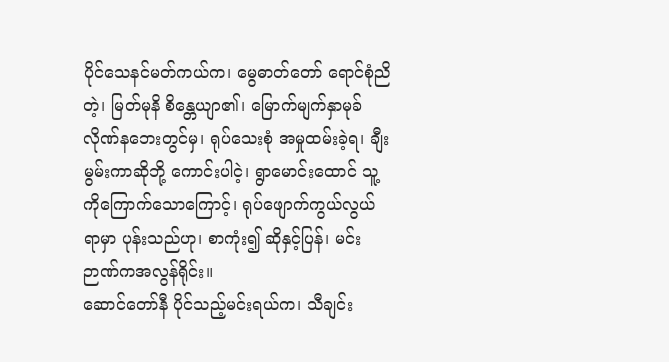ပိုင်သေနင်မတ်ကယ်က၊ မွေဓာတ်တော် ရောင်စုံညိတဲ့၊ မြတ်မုနိ စိန္တေယျာ၏၊ မြောက်မျက်နှာမုခ် လိုဏ်နဘေးတွင်မှ၊ ရုပ်သေးစုံ အမှုထမ်းခဲ့ရ၊ ချီးမွမ်းကာဆိုဘို့ ကောင်းပါငဲ့၊ ရွာမောင်းထောင် သူ့ကိုကြောက်သောကြောင့်၊ ရုပ်ဖျောက်ကွယ်လွယ်ရာမှာ ပုန်းသည်ဟု၊ စာကုံး၍ ဆိုနှင့်ပြန်၊ မင်းဉာဏ်ကအလွန်ရိုင်း။
ဆောင်တော်နီ ပိုင်သည့်မင်းရယ်က၊ သီချင်း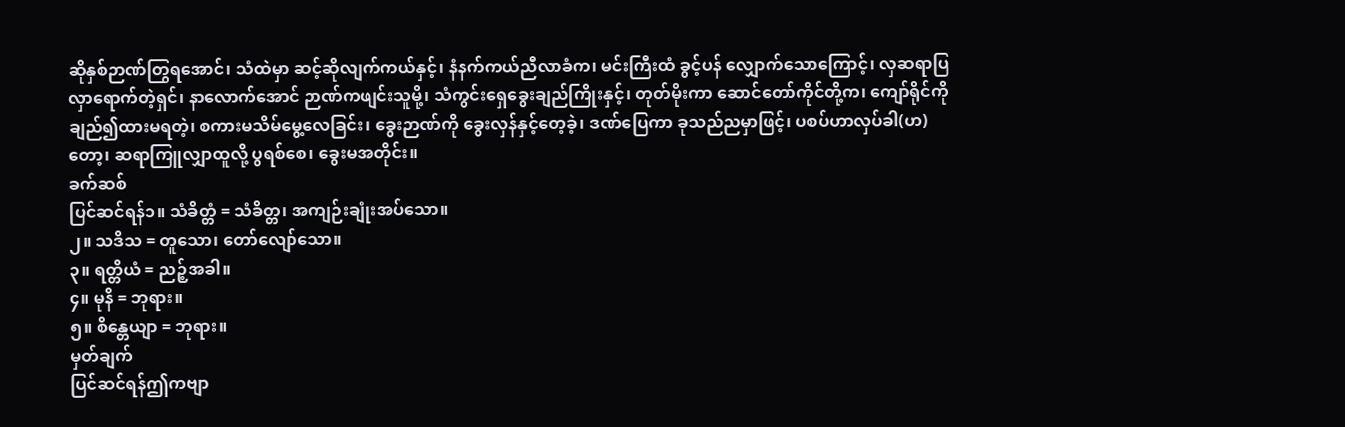ဆိုနှစ်ဉာဏ်တြွရအောင်၊ သံထဲမှာ ဆင့်ဆိုလျက်ကယ်နှင့်၊ နံနက်ကယ်ညီလာခံက၊ မင်းကြီးထံ ခွင့်ပန် လျှောက်သောကြောင့်၊ လှဆရာပြလှာရောက်တဲ့ရှင်၊ နာလောက်အောင် ဉာဏ်ကဖျင်းသူမို့၊ သံကွင်းရှေခွေးချည်ကြိုးနှင့်၊ တုတ်မိုးကာ ဆောင်တော်ကိုင်တို့က၊ ကျော်ရိုင်ကို ချည်၍ထားမရတဲ့၊ စကားမသိမ်မွေ့လေခြင်း၊ ခွေးဉာဏ်ကို ခွေးလှန်နှင့်တေ့ခဲ့၊ ဒဏ်ပြေကာ ခုသည်ညမှာဖြင့်၊ ပစပ်ဟာလှပ်ခါ(ဟ)တော့၊ ဆရာကြူလျှာထူလို့ ပွရစ်စေ၊ ခွေးမအတိုင်း။
ခက်ဆစ်
ပြင်ဆင်ရန်၁။ သံခိတ္တံ = သံခိတ္တ၊ အကျဉ်းချုံးအပ်သော။
၂။ သဒိသ = တူသော၊ တော်လျော်သော။
၃။ ရတ္တိယံ = ညဉ့်အခါ။
၄။ မုနိ = ဘုရား။
၅။ စိန္တေယျာ = ဘုရား။
မှတ်ချက်
ပြင်ဆင်ရန်ဤကဗျာ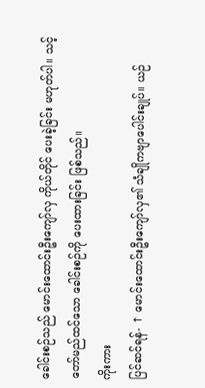ခေါင်းစဉ်သည် မောင်းထောင်းဦးကျော်လှ ကိုယ်တိုင် ပေးခဲ့ခြင်း မဟုတ်ပါ။ သင့်တော်မည်ထင်သော ခေါင်းစဉ်ကို ပေးထားခြင်း ဖြစ်သည်။
ကိုးကား
ပြင်ဆင်ရန်- ↑ မောင်းထောင်းဦးကျော်လှ၏ သံချိုကဗျာပေါင်းချုပ်။ ယဉ်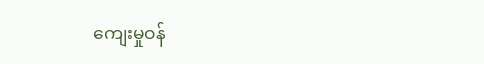ကျေးမှုဝန်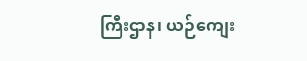ကြီးဌာန၊ ယဉ်ကျေး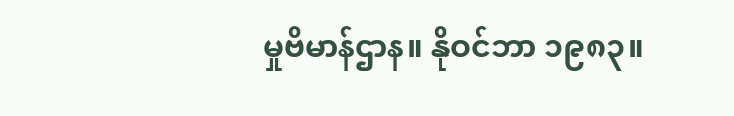မှုဗိမာန်ဌာန။ နိုဝင်ဘာ ၁၉၈၃။